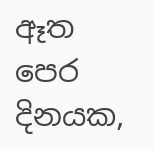ඈත පෙර දිනයක,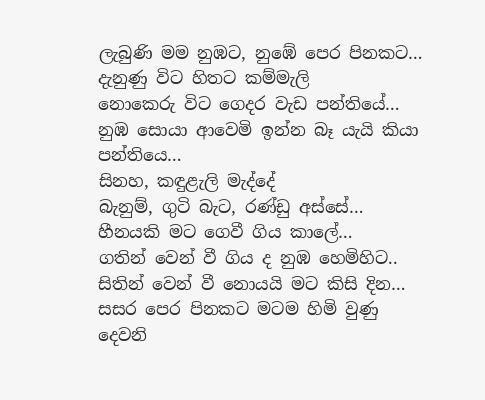ලැබුණි මම නුඹට, නුඹේ පෙර පිනකට…
දැනුණු විට හිතට කම්මැලි
නොකෙරු විට ගෙදර වැඩ පන්තියේ…
නුඹ සොයා ආවෙමි ඉන්න බෑ යැයි කියා පන්තියෙ…
සිනහ, කඳුළැලි මැද්දේ
බැනුම්, ගුටි බැට, රණ්ඩු අස්සේ…
හීනයකි මට ගෙවී ගිය කාලේ…
ගතින් වෙන් වී ගිය ද නුඹ හෙමිහිට..
සිතින් වෙන් වී නොයයි මට කිසි දින…
සසර පෙර පිනකට මටම හිමි වුණු
දෙවනි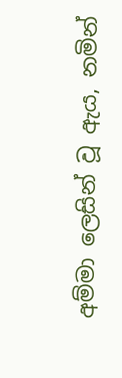අම්මා ලෙසින් වූ ඇය, නමින්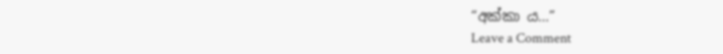“අක්කා ය…”
Leave a Comment